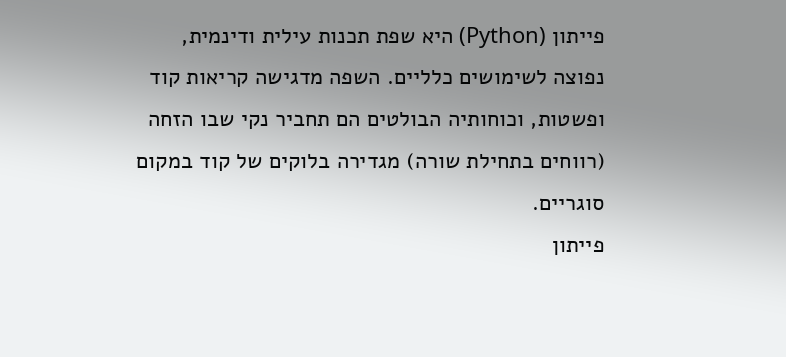פייתון (Python) היא שפת תכנות עילית ודינמית, נפוצה לשימושים כלליים. השפה מדגישה קריאות קוד ופשטות, וכוחותיה הבולטים הם תחביר נקי שבו הזחה (רווחים בתחילת שורה) מגדירה בלוקים של קוד במקום סוגריים.
פייתון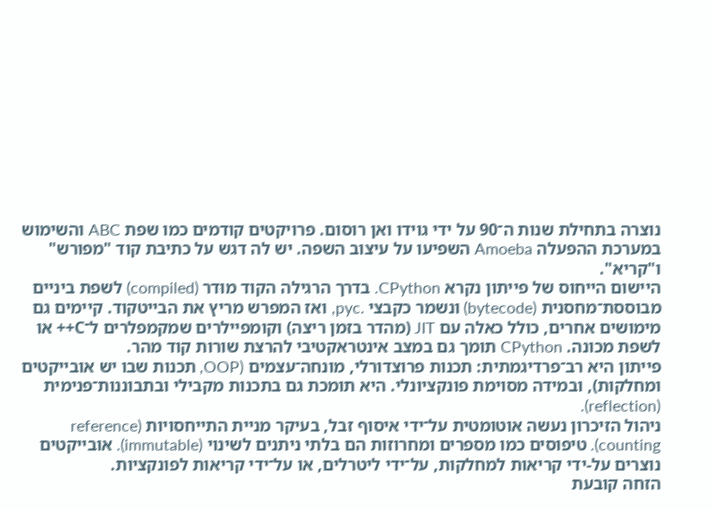נוצרה בתחילת שנות ה־90 על ידי גוידו ואן רוסום. פרויקטים קודמים כמו שפת ABC והשימוש במערכת ההפעלה Amoeba השפיעו על עיצוב השפה. יש לה דגש על כתיבת קוד "מפורש" ו"קריא".
היישום הייחוס של פייתון נקרא CPython. בדרך הרגילה הקוד מוּדר (compiled) לשפת ביניים מבוססת־מחסנית (bytecode) ונשמר כקבצי .pyc, ואז המפרש מריץ את הבייטקוד. קיימים גם מימושים אחרים, כולל כאלה עם JIT (מהדר בזמן ריצה) וקומפיילרים שמקמפלרים ל־C++ או לשפת מכונה. CPython תומך גם במצב אינטראקטיבי להרצת שורות קוד מהר.
פייתון היא רב־פרדיגמתית: תכנות פרוצדורלי, מונחה־עצמים (OOP, תכנות שבו יש אובייקטים ומחלקות), ובמידה מסוימת פונקציונלי. היא תומכת גם בתכנות מקבילי ובתבוננות־פנימית (reflection).
ניהול הזיכרון נעשה אוטומטית על־ידי איסוף זבל, בעיקר מניית התייחסויות (reference counting). טיפוסים כמו מספרים ומחרוזות הם בלתי ניתנים לשינוי (immutable). אובייקטים נוצרים על-ידי קריאות למחלקות, על־ידי ליטרלים, או על־ידי קריאות לפונקציות.
הזחה קובעת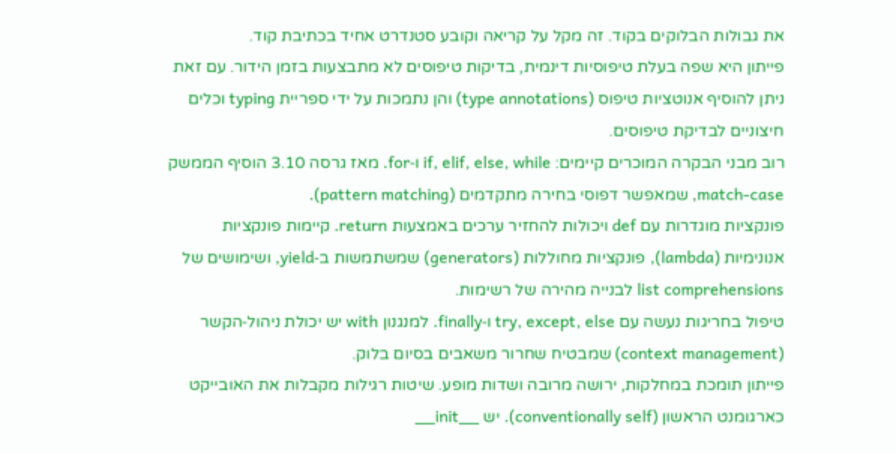את גבולות הבלוקים בקוד. זה מקל על קריאה וקובע סטנדרט אחיד בכתיבת קוד.
פייתון היא שפה בעלת טיפוסיות דינמית, בדיקות טיפוסים לא מתבצעות בזמן הידור. עם זאת ניתן להוסיף אנוטציות טיפוס (type annotations) והן נתמכות על ידי ספריית typing וכלים חיצוניים לבדיקת טיפוסים.
רוב מבני הבקרה המוכרים קיימים: if, elif, else, while ו‑for. מאז גרסה 3.10 הוסיף הממשק match‑case, שמאפשר דפוסי בחירה מתקדמים (pattern matching).
פונקציות מוגדרות עם def ויכולות להחזיר ערכים באמצעות return. קיימות פונקציות אנונימיות (lambda), פונקציות מחוללות (generators) שמשתמשות ב‑yield, ושימושים של list comprehensions לבנייה מהירה של רשימות.
טיפול בחריגות נעשה עם try, except, else ו‑finally. למנגנון with יש יכולת ניהול‑הקשר (context management) שמבטיח שחרור משאבים בסיום בלוק.
פייתון תומכת במחלקות, ירושה מרובה ושדות מופע. שיטות רגילות מקבלות את האובייקט כארגומנט הראשון (conventionally self). יש __init__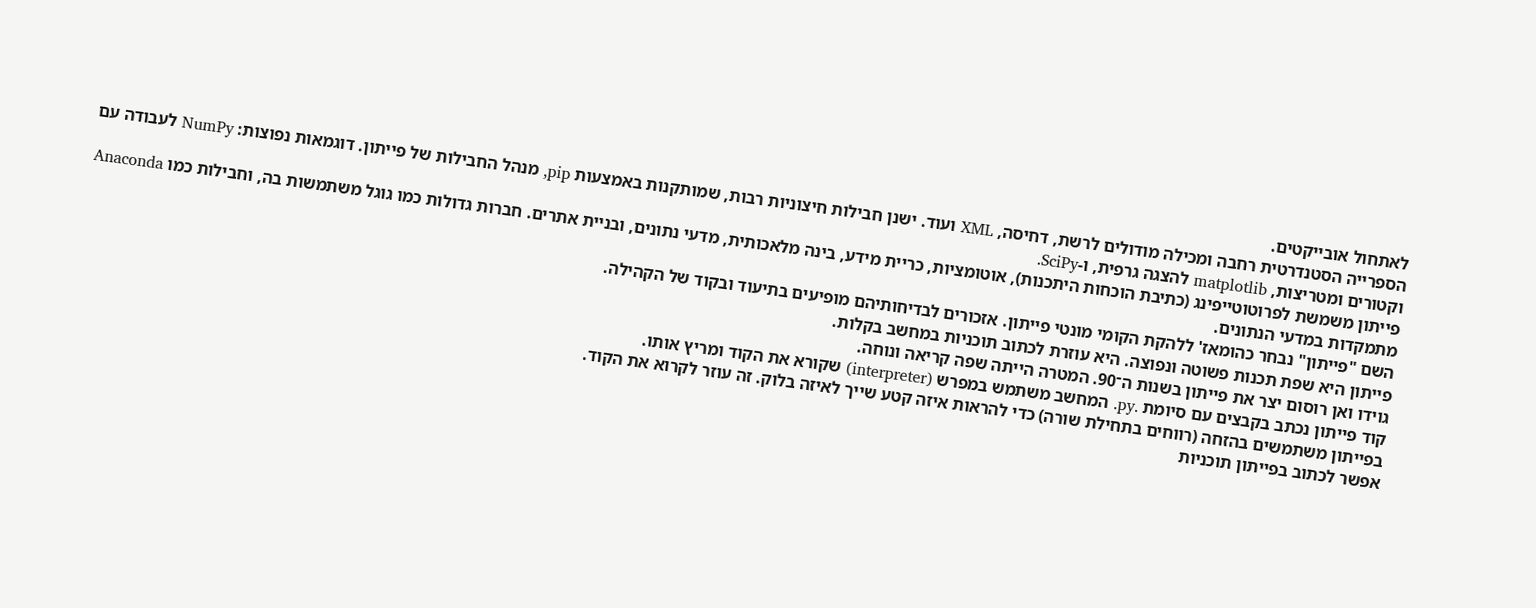לאתחול אובייקטים.
הספרייה הסטנדרטית רחבה ומכילה מודולים לרשת, דחיסה, XML ועוד. ישנן חבילות חיצוניות רבות, שמותקנות באמצעות pip, מנהל החבילות של פייתון. דוגמאות נפוצות: NumPy לעבודה עם וקטורים ומטריצות, matplotlib להצגה גרפית, ו‑SciPy.
פייתון משמשת לפרוטוטייפינג (כתיבת הוכחות היתכנות), אוטומציות, כריית מידע, בינה מלאכותית, מדעי נתונים, ובניית אתרים. חברות גדולות כמו גוגל משתמשות בה, וחבילות כמו Anaconda מתמקדות במדעי הנתונים.
השם "פייתון" נבחר כהומאז' ללהקת הקומי מונטי פייתון. אזכורים לבדיחותיהם מופיעים בתיעוד ובקוד של הקהילה.
פייתון היא שפת תכנות פשוטה ונפוצה. היא עוזרת לכתוב תוכניות במחשב בקלות.
גוידו ואן רוסום יצר את פייתון בשנות ה־90. המטרה הייתה שפה קריאה ונוחה.
קוד פייתון נכתב בקבצים עם סיומת .py. המחשב משתמש במפרש (interpreter) שקורא את הקוד ומריץ אותו.
בפייתון משתמשים בהזחה (רווחים בתחילת שורה) כדי להראות איזה קטע שייך לאיזה בלוק. זה עוזר לקרוא את הקוד.
אפשר לכתוב בפייתון תוכניות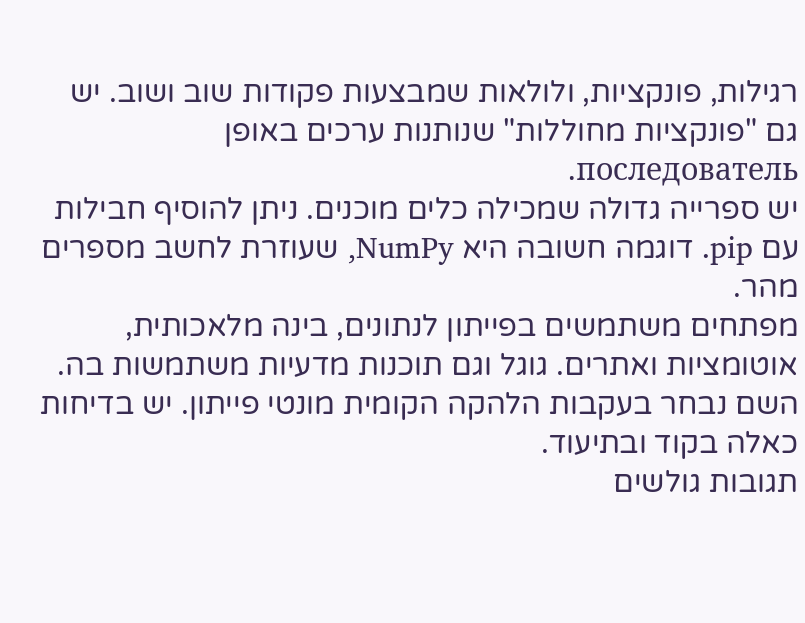רגילות, פונקציות, ולולאות שמבצעות פקודות שוב ושוב. יש גם "פונקציות מחוללות" שנותנות ערכים באופן последователь.
יש ספרייה גדולה שמכילה כלים מוכנים. ניתן להוסיף חבילות עם pip. דוגמה חשובה היא NumPy, שעוזרת לחשב מספרים מהר.
מפתחים משתמשים בפייתון לנתונים, בינה מלאכותית, אוטומציות ואתרים. גוגל וגם תוכנות מדעיות משתמשות בה.
השם נבחר בעקבות הלהקה הקומית מונטי פייתון. יש בדיחות כאלה בקוד ובתיעוד.
תגובות גולשים